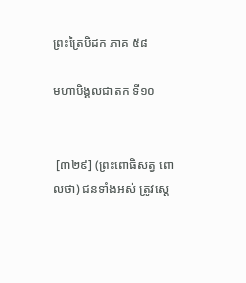ព្រះត្រៃបិដក ភាគ ៥៨

មហាបិង្គលជាតក ទី១០


 [៣២៩] (ព្រះពោធិសត្វ ពោលថា) ជនទាំងអស់ ត្រូវសេ្ដ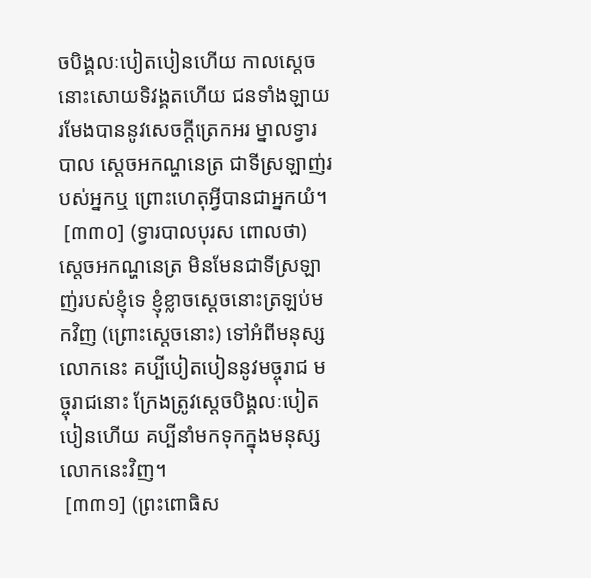ចបិង្គលៈបៀតបៀនហើយ កាលស្ដេចនោះសោយទិវង្គតហើយ ជនទាំងឡាយ រមែងបាននូវសេចក្ដីត្រេកអរ ម្នាលទ្វារបាល សេ្ដចអកណ្ហនេត្រ ជាទីស្រឡាញ់របស់អ្នកឬ ព្រោះហេតុអ្វីបានជាអ្នកយំ។
 [៣៣០] (ទ្វារបាលបុរស ពោលថា) ស្ដេចអកណ្ហនេត្រ មិនមែនជាទីស្រឡាញ់របស់ខ្ញុំទេ ខ្ញុំខ្លាចស្ដេចនោះត្រឡប់មកវិញ (ព្រោះសេ្ដចនោះ) ទៅអំពីមនុស្សលោកនេះ គប្បីបៀតបៀននូវមច្ចុរាជ មច្ចុរាជនោះ ក្រែងត្រូវសេ្ដចបិង្គលៈបៀតបៀនហើយ គប្បីនាំមកទុកក្នុងមនុស្សលោកនេះវិញ។
 [៣៣១] (ព្រះពោធិស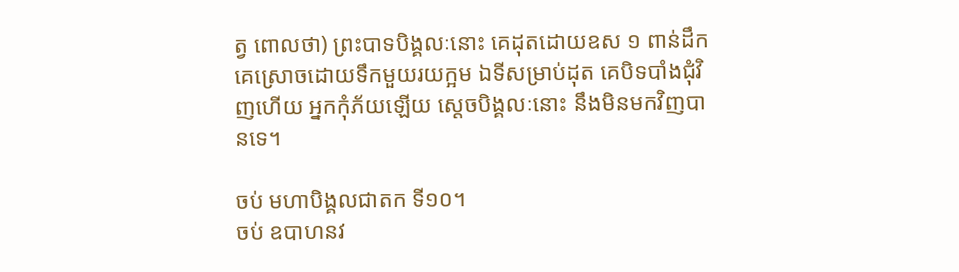ត្វ ពោលថា) ព្រះបាទបិង្គលៈនោះ គេដុតដោយឧស ១ ពាន់ដឹក គេស្រោចដោយទឹកមួយរយក្អម ឯទីសម្រាប់ដុត គេបិទបាំងជុំវិញហើយ អ្នកកុំភ័យឡើយ ស្ដេចបិង្គលៈនោះ នឹងមិនមកវិញបានទេ។

ចប់ មហាបិង្គលជាតក ទី១០។
ចប់ ឧបាហនវ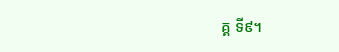គ្គ ទី៩។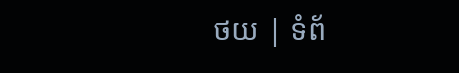ថយ | ទំព័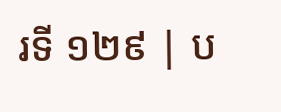រទី ១២៩ | ប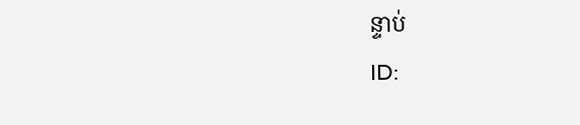ន្ទាប់
ID: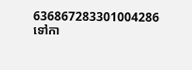636867283301004286
ទៅកា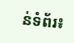ន់ទំព័រ៖